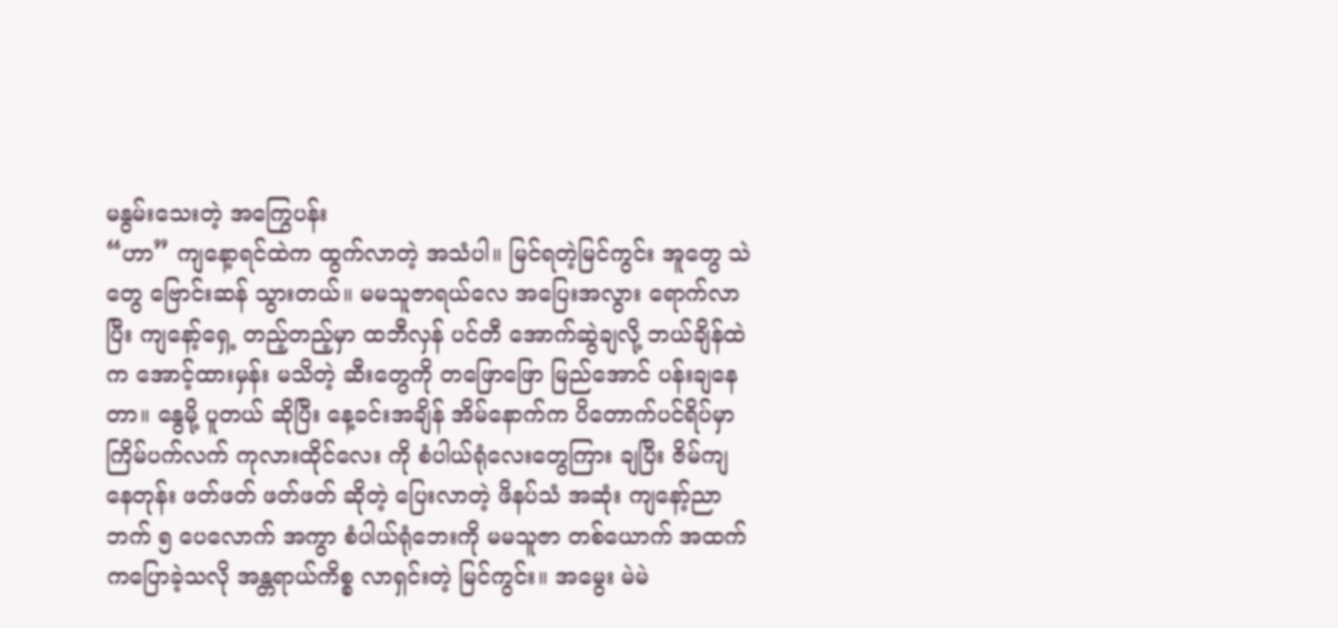မနွမ်းသေးတဲ့ အကြွေပန်း
“ဟာ” ကျနေ့ာရင်ထဲက ထွက်လာတဲ့ အသံပါ။ မြင်ရတဲ့မြင်ကွင်း အူတွေ သဲတွေ ဗြောင်းဆန် သွားတယ်။ မမသူဇာရယ်လေ အပြေးအလွား ရောက်လာပြီး ကျနော့်ရှေ့ တည့်တည့်မှာ ထဘီလှန် ပင်တီ အောက်ဆွဲချလို့ ဘယ်ချိန်ထဲက အောင့်ထားမှန်း မသိတဲ့ ဆီးတွေကို တဖြောဖြော မြည်အောင် ပန်းချနေတာ။ နွေမို့ ပူတယ် ဆိုပြီး နေ့ခင်းအချိန် အိမ်နောက်က ပိတောက်ပင်ရိပ်မှာ ကြိမ်ပက်လက် ကုလားထိုင်လေး ကို စံပါယ်ရုံလေးတွေကြား ချပြီး ဇိမ်ကျနေတုန်း ဖတ်ဖတ် ဖတ်ဖတ် ဆိုတဲ့ ပြေးလာတဲ့ ဖိနပ်သံ အဆုံး ကျနော့်ညာဘက် ၅ ပေလောက် အကွာ စံပါယ်ရုံဘေးကို မမသူဇာ တစ်ယောက် အထက်ကပြောခဲ့သလို အန္တရာယ်ကိစ္စ လာရှင်းတဲ့ မြင်ကွင်း။ အမွေး မဲမဲ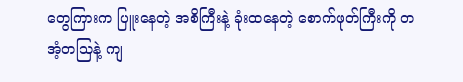တွေကြားက ပြူးနေတဲ့ အစိကြီးနဲ့ ခုံးထနေတဲ့ စောက်ဖုတ်ကြီးကို တအံ့တသြနဲ့ ကျ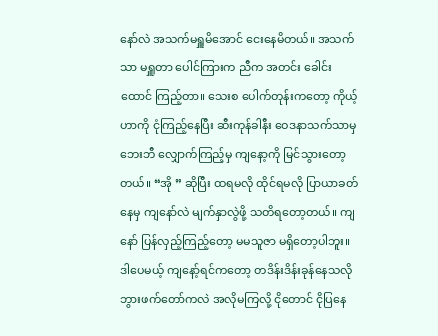နော်လဲ အသက်မရှူမိအောင် ငေးနေမိတယ်။ အသက်သာ မရှူတာ ပေါင်ကြားက ညီက အတင်း ခေါင်းထောင် ကြည့်တာ။ သေးစ ပေါက်တုန်းကတော့ ကိုယ့်ဟာကို ငုံကြည့်နေပြီး ဆီးကုန်ခါနီး ဝေဒနာသက်သာမှ ဘေးဘီ လျှောက်ကြည့်မှ ကျနော့ကို မြင်သွားတော့တယ်။ “အို ” ဆိုပြီး ထရမလို ထိုင်ရမလို ပြာယာခတ်နေမှ ကျနော်လဲ မျက်နှာလွဲဖို့ သတိရတော့တယ်။ ကျနော် ပြန်လှည့်ကြည့်တော့ မမသူဇာ မရှိတော့ပါဘူး။ ဒါပေမယ့် ကျနော့်ရင်ကတော့ တဒိန်းဒိန်းခုန်နေသလို ဘွားဖက်တော်ကလဲ အလိုမကြလို့ ငိုတောင် ငိုပြနေ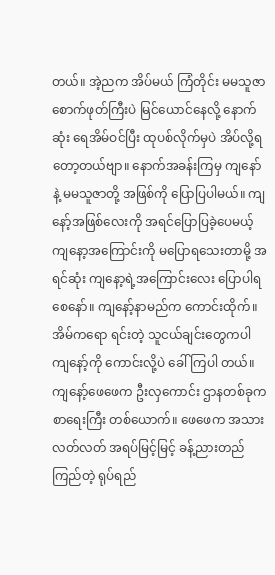တယ်။ အဲ့ညက အိပ်မယ် ကြံတိုင်း မမသူဇာ စောက်ဖုတ်ကြီးပဲ မြင်ယောင်နေလို့ နောက်ဆုံး ရေအိမ်ဝင်ပြီး ထုပစ်လိုက်မှပဲ အိပ်လို့ရတော့တယ်ဗျာ။ နောက်အခန်းကြမှ ကျနော်နဲ့ မမသူဇာတို့ အဖြစ်ကို ပြောပြပါမယ်။ ကျနော့်အဖြစ်လေးကို အရင်ပြောပြခဲ့ပေမယ့် ကျနော့အကြောင်းကို မပြောရသေးတာမို့ အရင်ဆုံး ကျနော့ရဲ့အကြောင်းလေး ပြောပါရစေနော်။ ကျနော့်နာမည်က ကောင်းထိုက်။ အိမ်ကရော ရင်းတဲ့ သူငယ်ချင်းတွေကပါ ကျနော့်ကို ကောင်းလို့ပဲ ခေါ်ကြပါ တယ်။ ကျနော့်ဖေဖေက ဦးလှကောင်း ဌာနတစ်ခုက စာရေးကြီး တစ်ယောက်။ ဖေဖေက အသားလတ်လတ် အရပ်မြင့်မြင့် ခန့်ညားတည်ကြည်တဲ့ ရုပ်ရည်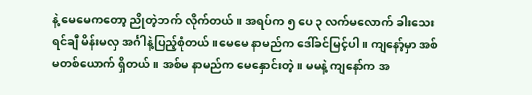နဲ့ မေမေကတော့ ညိုတဲ့ဘက် လိုက်တယ်။ အရပ်က ၅ ပေ ၃ လက်မလောက် ခါးသေး ရင်ချီ မိန်းမလှ အင်္ဂါနဲ့ပြည့်စုံတယ်။မေမေ နာမည်က ဒေါ်ခင်မြင့်ပါ။ ကျနော့်မှာ အစ်မတစ်ယောက် ရှိတယ်။ အစ်မ နာမည်က မေနှောင်းတဲ့။ မမနဲ့ ကျနော်က အ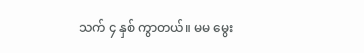သက် ၄ နှစ် ကွာတယ်။ မမ မွေး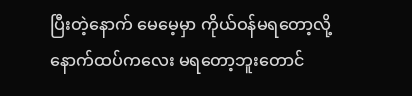ပြီးတဲ့နောက် မေမေ့မှာ ကိုယ်ဝန်မရတော့လို့ နောက်ထပ်ကလေး မရတော့ဘူးတောင်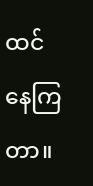ထင်နေကြတာ။